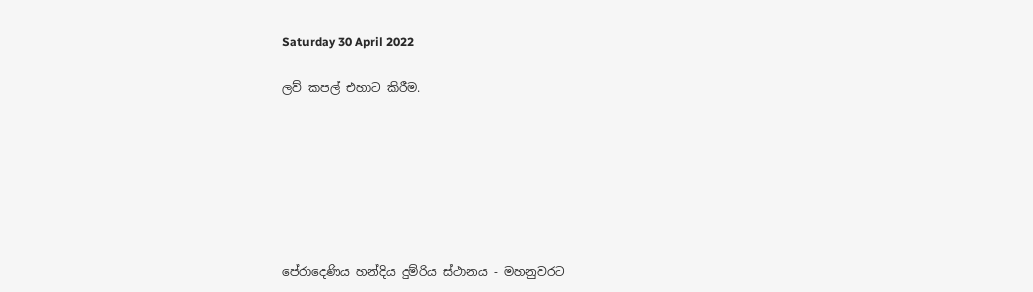Saturday 30 April 2022

ලව් කපල් එහාට කිරීම.







පේරාදෙණිය හන්දිය දුම්රිය ස්ථානය - මහනුවරට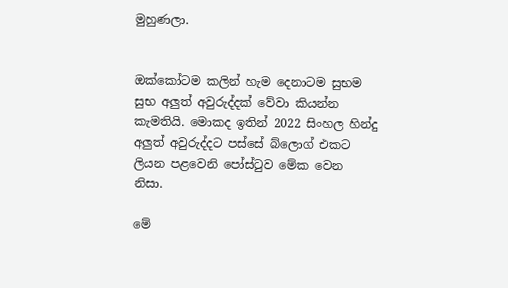මුහුණලා.


ඔක්කෝටම කලින් හැම දෙනාටම සුභම සුභ අලුත් අවුරුද්දක් වේවා කියන්න කැමතියි. මොකද ඉතින් 2022 සිංහල හින්දු අලුත් අවුරුද්දට පස්සේ බ්ලොග් එකට ලියන පළවෙනි පෝස්ටුව මේක වෙන නිසා.

මේ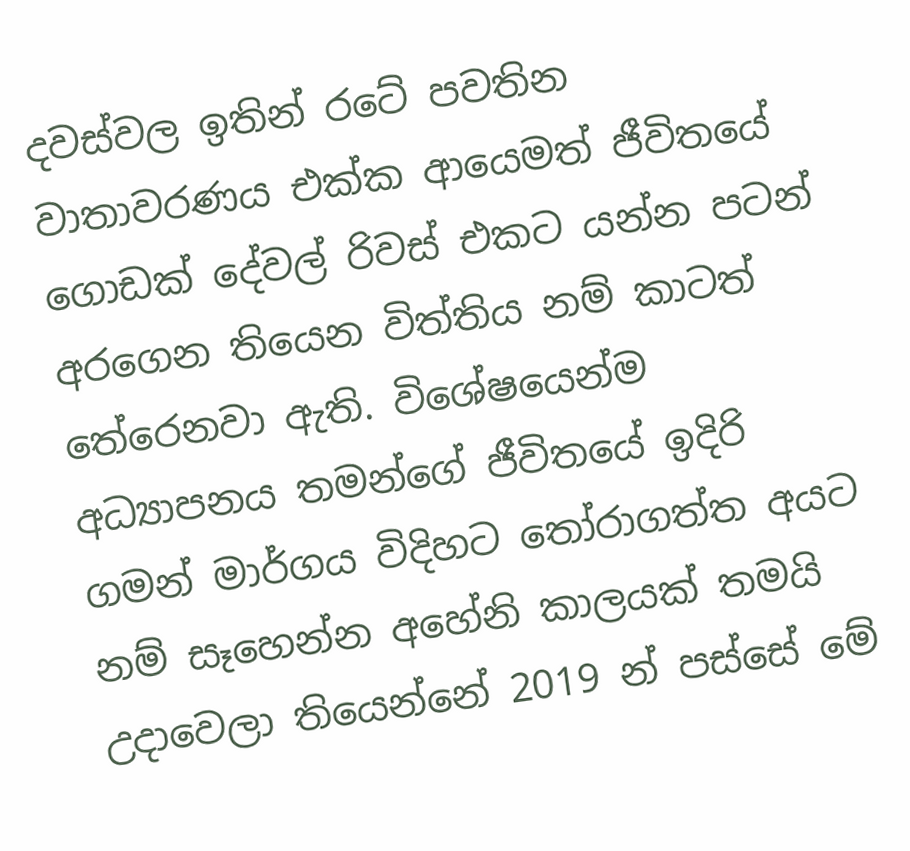දවස්වල ඉතින් රටේ පවතින වාතාවරණය එක්ක ආයෙමත් ජීවිතයේ ගොඩක් දේවල් රිවස් එකට යන්න පටන් අරගෙන තියෙන විත්තිය නම් කාටත් තේරෙනවා ඇති. විශේෂයෙන්ම අධ්‍යාපනය තමන්ගේ ජීවිතයේ ඉදිරි ගමන් මාර්ගය විදිහට තෝරාගත්ත අයට නම් සෑහෙන්න අහේනි කාලයක් තමයි උදාවෙලා තියෙන්නේ 2019 න් පස්සේ මේ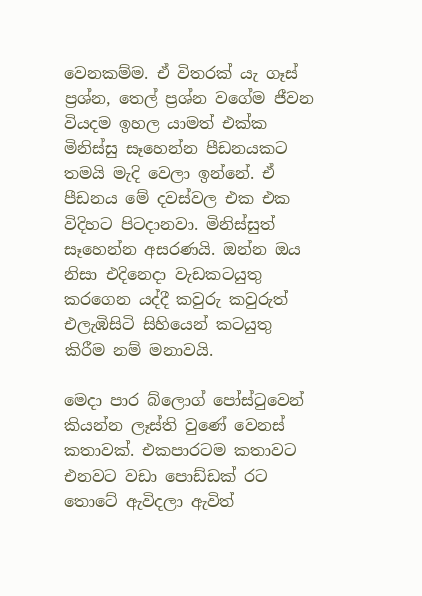වෙනකම්ම. ඒ විතරක් යැ ගෑස් ප්‍රශ්න, තෙල් ප්‍රශ්න වගේම ජීවන වියදම ඉහල යාමත් එක්ක මිනිස්සු සෑහෙන්න පීඩනයකට තමයි මැදි වෙලා ඉන්නේ. ඒ පීඩනය මේ දවස්වල එක එක විදිහට පිටදානවා. මිනිස්සුත් සෑහෙන්න අසරණයි. ඔන්න ඔය නිසා එදිනෙදා වැඩකටයුතු කරගෙන යද්දී කවුරු කවුරුත් එලැඹිසිටි සිහියෙන් කටයුතු කිරීම නම් මනාවයි.

මෙදා පාර බ්ලොග් පෝස්ටුවෙන් කියන්න ලෑස්ති වුණේ වෙනස් කතාවක්. එකපාරටම කතාවට එනවට වඩා පොඩ්ඩක් රට තොටේ ඇවිදලා ඇවිත්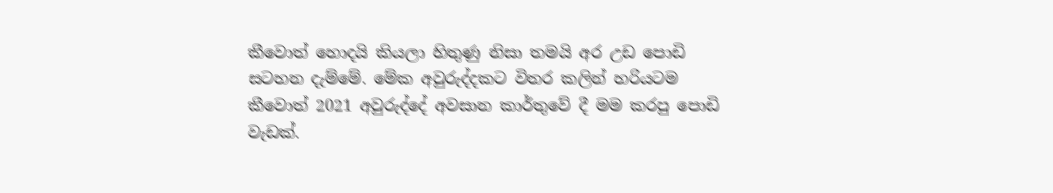කීවොත් හොදයි කියලා හිතුණු නිසා තමයි අර උඩ පොඩි සටහන දැම්මේ. මේක අවුරුද්දකට විතර කලින් හරියටම කීවොත් 2021 අවුරුද්දේ අවසාන කාර්තුවේ දී මම කරපු පොඩි වැඩක්.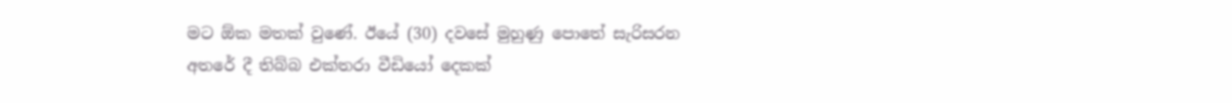මට ඕක මතක් වුණේ. ඊයේ (30) දවසේ මුහුණු පොතේ සැරිසරන අතරේ දී තිබ්බ එක්තරා වීඩියෝ දෙකක්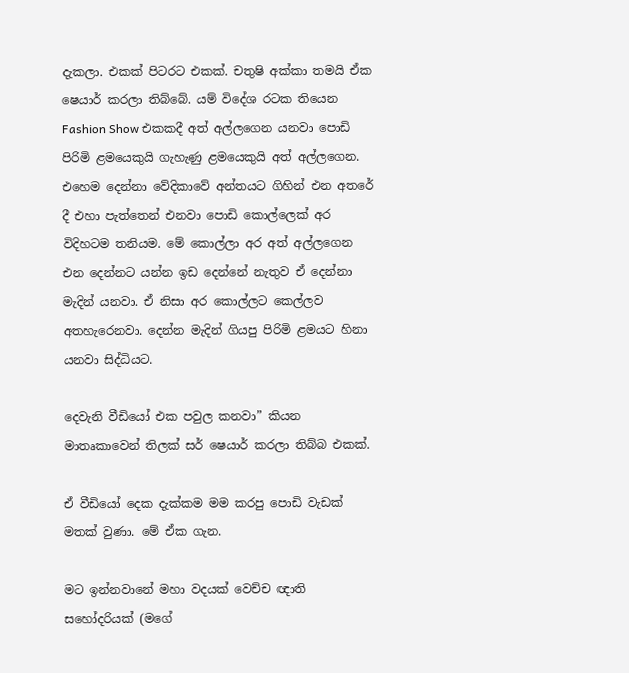දැකලා. එකක් පිටරට එකක්. චතුෂි අක්කා තමයි ඒක ෂෙයාර් කරලා තිබ්බේ. යම් විදේශ රටක තියෙන Fashion Show එකකදී අත් අල්ලගෙන යනවා පොඩි පිරිමි ළමයෙකුයි ගැහැණු ළමයෙකුයි අත් අල්ලගෙන. එහෙම දෙන්නා වේදිකාවේ අන්තයට ගිහින් එන අතරේ දී එහා පැත්තෙන් එනවා පොඩි කොල්ලෙක් අර විදිහටම තනියම. මේ කොල්ලා අර අත් අල්ලගෙන එන දෙන්නට යන්න ඉඩ දෙන්නේ නැතුව ඒ දෙන්නා මැදින් යනවා. ඒ නිසා අර කොල්ලට කෙල්ලව අතහැරෙනවා. දෙන්න මැදින් ගියපු පිරිමි ළමයට හිනා යනවා සිද්ධියට.

දෙවැනි වීඩියෝ එක පවුල කනවා” කියන මාතෘකාවෙන් තිලක් සර් ෂෙයාර් කරලා තිබ්බ එකක්.

ඒ වීඩියෝ දෙක දැක්කම මම කරපු පොඩි වැඩක් මතක් වුණා. මේ ඒක ගැන.

මට ඉන්නවානේ මහා වදයක් වෙච්ච ඥාති සහෝදරියක් (මගේ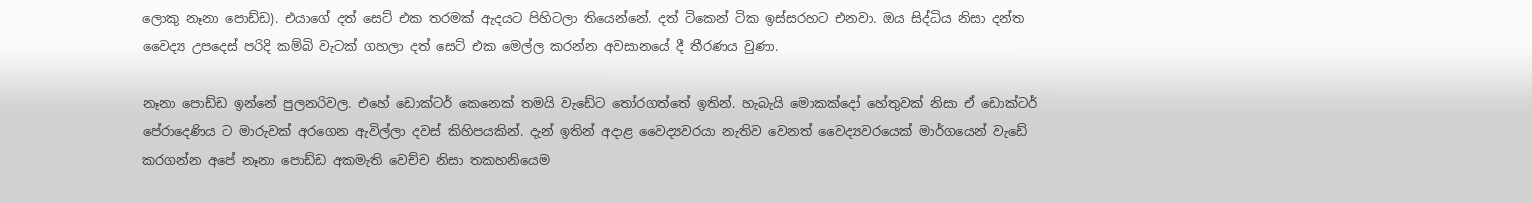ලොකු නෑනා පොඩ්ඩ). එයාගේ දත් සෙට් එක තරමක් ඇදයට පිහිටලා තියෙන්නේ. දත් ටිකෙන් ටික ඉස්සරහට එනවා. ඔය සිද්ධිය නිසා දන්ත වෛද්‍ය උපදෙස් පරිදි කම්බි වැටක් ගහලා දත් සෙට් එක මෙල්ල කරන්න අවසානයේ දී තීරණය වුණා.

නෑනා පොඩ්ඩ ඉන්නේ පුලනරිවල. එහේ ඩොක්ටර් කෙනෙක් තමයි වැඩේට තෝරගත්තේ ඉතින්. හැබැයි මොකක්දෝ හේතුවක් නිසා ඒ ඩොක්ටර් පේරාදෙණිය ට මාරුවක් අරගෙන ඇවිල්ලා දවස් කිහිපයකින්. දැන් ඉතින් අදාළ වෛද්‍යවරයා නැතිව වෙනත් වෛද්‍යවරයෙක් මාර්ගයෙන් වැඩේ කරගන්න අපේ නෑනා පොඩ්ඩ අකමැති වෙච්ච නිසා තකහනියෙම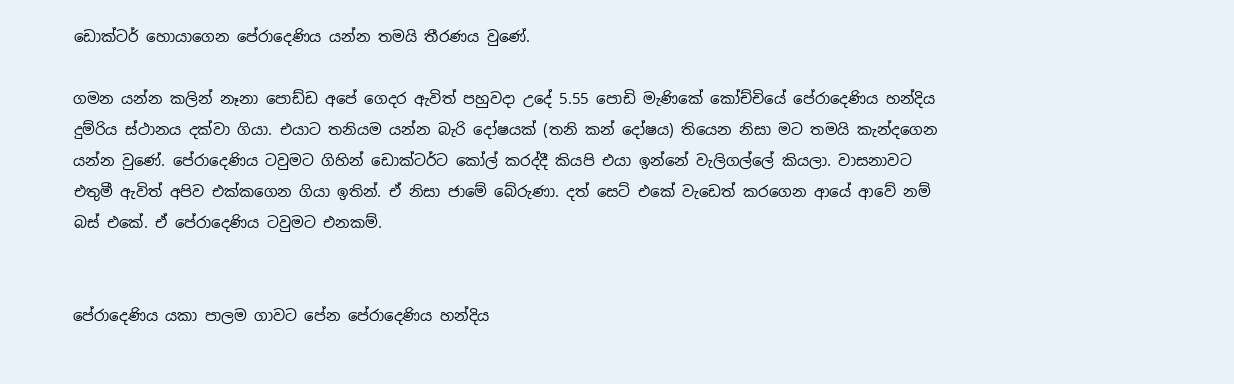ඩොක්ටර් හොයාගෙන පේරාදෙණිය යන්න තමයි තීරණය වුණේ.

ගමන යන්න කලින් නෑනා පොඩ්ඩ අපේ ගෙදර ඇවිත් පහුවදා උදේ 5.55 පොඩි මැණිකේ කෝච්චියේ පේරාදෙණිය හන්දිය දුම්රිය ස්ථානය දක්වා ගියා. එයාට තනියම යන්න බැරි දෝෂයක් (තනි කන් දෝෂය) තියෙන නිසා මට තමයි කැන්දගෙන යන්න වුණේ. පේරාදෙණිය ටවුමට ගිහින් ඩොක්ටර්ට කෝල් කරද්දී කියපි එයා ඉන්නේ වැලිගල්ලේ කියලා. වාසනාවට එතුමී ඇවිත් අපිව එක්කගෙන ගියා ඉතින්. ඒ නිසා ජාමේ බේරුණා. දත් සෙට් එකේ වැඩෙත් කරගෙන ආයේ ආවේ නම් බස් එකේ. ඒ පේරාදෙණිය ටවුමට එනකම්.


පේරාදෙණිය යකා පාලම ගාවට පේන පේරාදෙණිය හන්දිය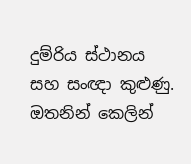දුම්රිය ස්ථානය සහ සංඥා කුළුණු.
ඔතනින් කෙලින්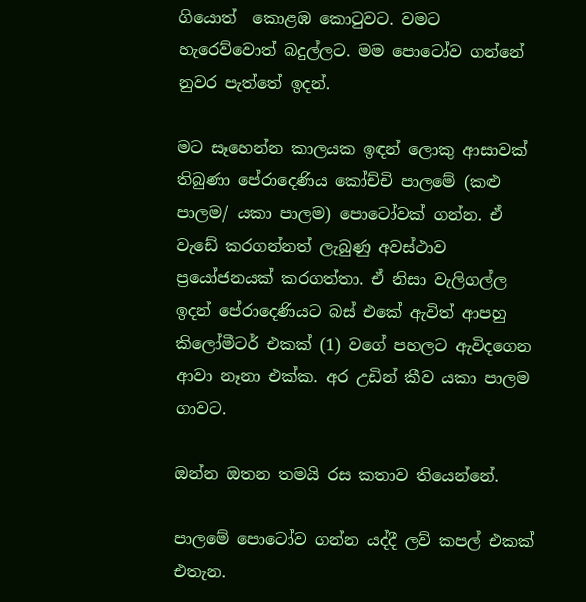ගියොත්  කොළඹ කොටුවට. වමට හැරෙව්වොත් බදුල්ලට. මම පොටෝව ගන්නේ නුවර පැත්තේ ඉදන්.

මට සෑහෙන්න කාලයක ඉඳන් ලොකු ආසාවක් තිබුණා පේරාදෙණිය කෝච්චි පාලමේ (කළු පාලම/ යකා පාලම) පොටෝවක් ගන්න. ඒ වැඩේ කරගන්නත් ලැබුණු අවස්ථාව ප්‍රයෝජනයක් කරගත්තා. ඒ නිසා වැලිගල්ල ඉදන් පේරාදෙණියට බස් එකේ ඇවිත් ආපහු කිලෝමීටර් එකක් (1) වගේ පහලට ඇවිදගෙන ආවා නෑනා එක්ක. අර උඩින් කීව යකා පාලම ගාවට.

ඔන්න ඔතන තමයි රස කතාව තියෙන්නේ.

පාලමේ පොටෝව ගන්න යද්දී ලව් කපල් එකක් එතැන.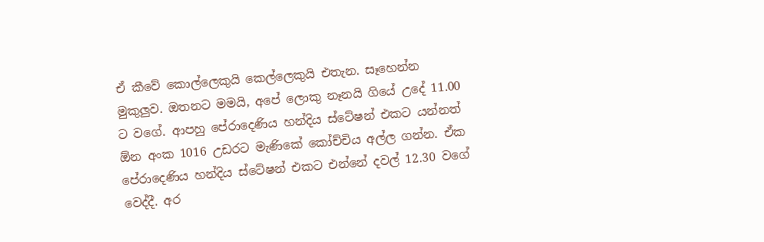ඒ කීවේ කොල්ලෙකුයි කෙල්ලෙකුයි එතැන. සෑහෙන්න මුකුලුව. ඔතනට මමයි, අපේ ලොකු නෑනයි ගියේ උදේ 11.00 ට වගේ. ආපහු පේරාදෙණිය හන්දිය ස්ටේෂන් එකට යන්නත් ඕන අංක 1016 උඩරට මැණිකේ කෝච්චිය අල්ල ගන්න. ඒක පේරාදෙණිය හන්දිය ස්ටේෂන් එකට එන්නේ දවල් 12.30 වගේ වෙද්දී. අර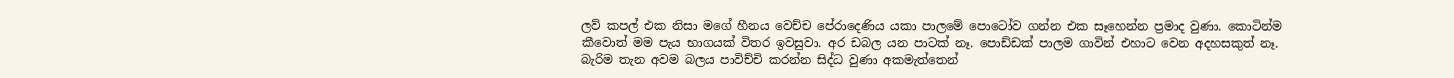ලව් කපල් එක නිසා මගේ හීනය වෙච්ච පේරාදෙණිය යකා පාලමේ පොටෝව ගන්න එක සෑහෙන්න ප්‍රමාද වුණා. කොටින්ම කීවොත් මම පැය භාගයක් විතර ඉවසුවා. අර ඩබල යන පාටක් නෑ. පොඩ්ඩක් පාලම ගාවින් එහාට වෙන අදහසකුත් නෑ. බැරිම තැන අවම බලය පාවිච්චි කරන්න සිද්ධ වුණා අකමැත්තෙන්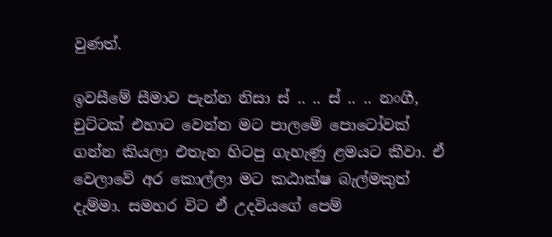වුණත්.

ඉවසීමේ සීමාව පැන්න නිසා ස් .. .. ස් .. .. නංගී, චුට්ටක් එහාට වෙන්න මට පාලමේ පොටෝවක් ගන්න කියලා එතැන හිටපු ගැහැණු ළමයට කීවා. ඒ වෙලාවේ අර කොල්ලා මට කඨාක්ෂ බැල්මකුත් දැම්මා. සමහර විට ඒ උදවියගේ පෙම්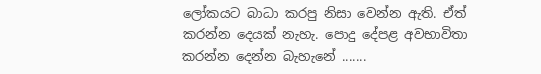ලෝකයට බාධා කරපු නිසා වෙන්න ඇති. ඒත් කරන්න දෙයක් නැහැ. පොදු දේපළ අවභාවිතා කරන්න දෙන්න බැහැනේ .......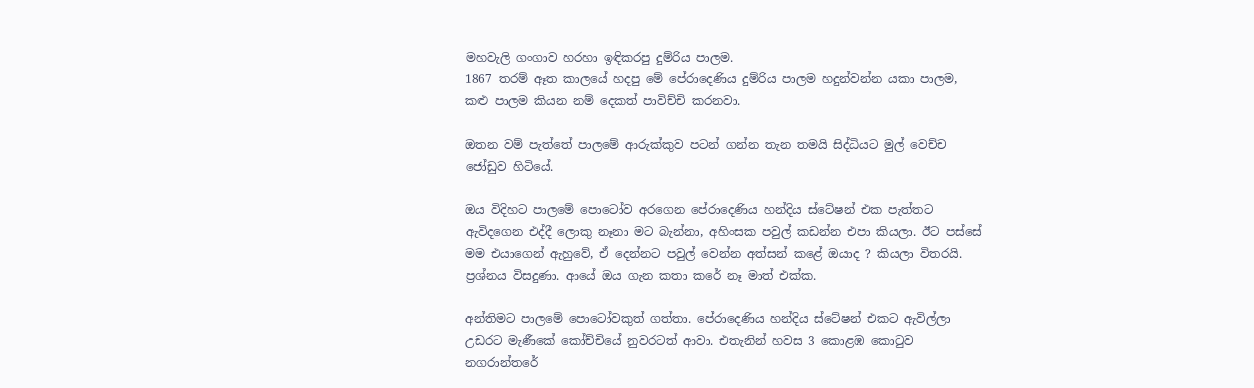මහවැලි ගංගාව හරහා ඉඳිකරපු දුම්රිය පාලම.
1867 තරම් ඈත කාලයේ හදපු මේ පේරාදෙණිය දුම්රිය පාලම හදුන්වන්න යකා පාලම, කළු පාලම කියන නම් දෙකත් පාවිච්චි කරනවා.

ඔතන වම් පැත්තේ පාලමේ ආරුක්කුව පටන් ගන්න තැන තමයි සිද්ධියට මුල් වෙච්ච ජෝඩුව හිටියේ.

ඔය විදිහට පාලමේ පොටෝව අරගෙන පේරාදෙණිය හන්දිය ස්ටේෂන් එක පැත්තට ඇවිදගෙන එද්දී ලොකු නෑනා මට බැන්නා, අහිංසක පවුල් කඩන්න එපා කියලා. ඊට පස්සේ මම එයාගෙන් ඇහුවේ, ඒ දෙන්නට පවුල් වෙන්න අත්සන් කළේ ඔයාද ? කියලා විතරයි. ප්‍රශ්නය විසදුණා. ආයේ ඔය ගැන කතා කරේ නෑ මාත් එක්ක.

අන්තිමට පාලමේ පොටෝවකුත් ගත්තා. පේරාදෙණිය හන්දිය ස්ටේෂන් එකට ඇවිල්ලා උඩරට මැණීකේ කෝච්චියේ නුවරටත් ආවා. එතැනින් හවස 3 කොළඹ කොටුව නගරාන්තරේ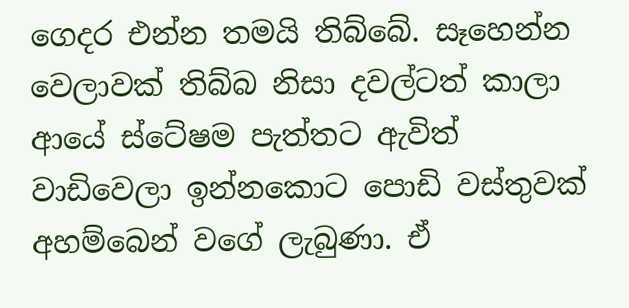ගෙදර එන්න තමයි තිබ්බේ. සෑහෙන්න වෙලාවක් තිබ්බ නිසා දවල්ටත් කාලා ආයේ ස්ටේෂම පැත්තට ඇවිත් වාඩිවෙලා ඉන්නකොට පොඩි වස්තුවක් අහම්බෙන් වගේ ලැබුණා. ඒ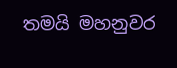තමයි මහනුවර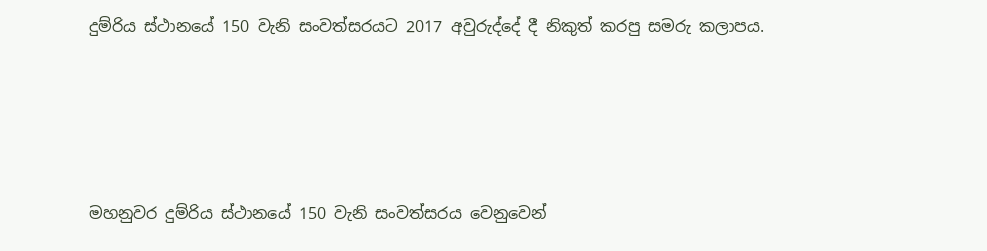දුම්රිය ස්ථානයේ 150 වැනි සංවත්සරයට 2017 අවුරුද්දේ දී නිකුත් කරපු සමරු කලාපය.




මහනුවර දුම්රිය ස්ථානයේ 150 වැනි සංවත්සරය වෙනුවෙන්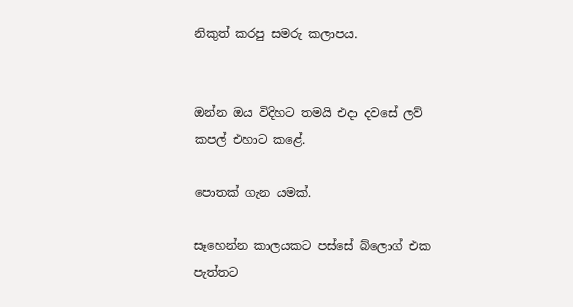නිකුත් කරපු සමරු කලාපය.


ඔන්න ඔය විදිහට තමයි එදා දවසේ ලව් කපල් එහාට කළේ.

පොතක් ගැන යමක්.

සෑහෙන්න කාලයකට පස්සේ බ්ලොග් එක පැත්තට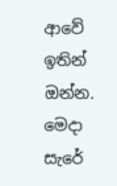ආවේ ඉතින් ඔන්න. මෙදා සැරේ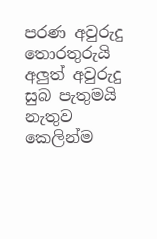පරණ අවුරුදු තොරතුරුයි අලුත් අවුරුදු සුබ පැතුමයි නැතුව කෙලින්ම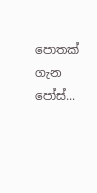පොතක් ගැන පෝස්...